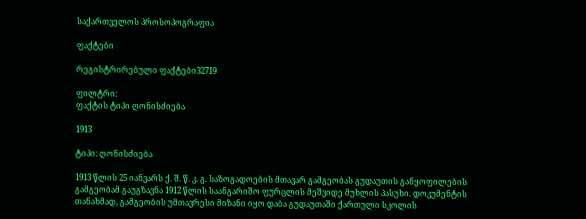საქართველოს პროსოპოგრაფია

ფაქტები

რეგისტრირებული ფაქტები32719

ფილტრი:
ფაქტის ტიპი ღონისძიება

1913

ტიპი: ღონისძიება

1913 წლის 25 იანვარს ქ. შ. წ. კ. გ. საზოგადოების მთავარ გამგეობას გუდაუთის განყოფილების გამგეობამ გაუგზავნა 1912 წლის საანგარიშო ფურცლის მეშვიდე მუხლის პასუხი. დოკუმენტის თანახმად, გამგეობის უმთავრესი მიზანი იყო დაბა გუდაუთაში ქართული სკოლის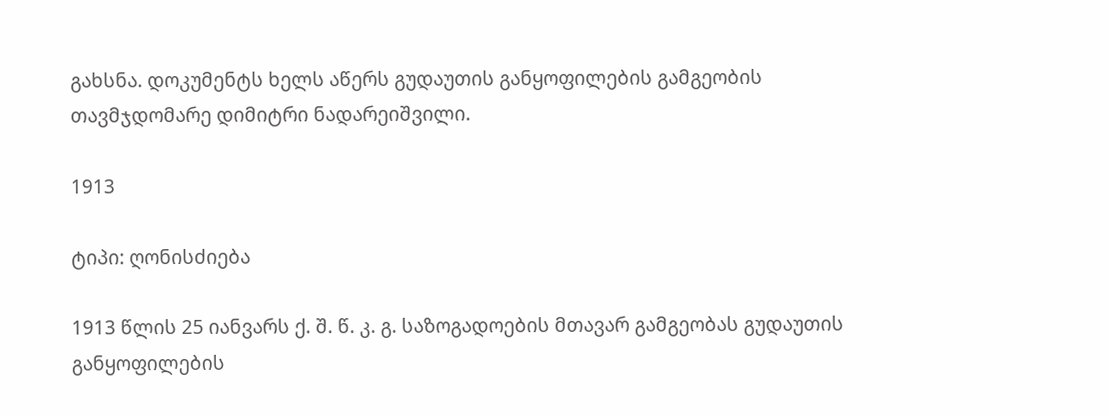გახსნა. დოკუმენტს ხელს აწერს გუდაუთის განყოფილების გამგეობის თავმჯდომარე დიმიტრი ნადარეიშვილი.

1913

ტიპი: ღონისძიება

1913 წლის 25 იანვარს ქ. შ. წ. კ. გ. საზოგადოების მთავარ გამგეობას გუდაუთის განყოფილების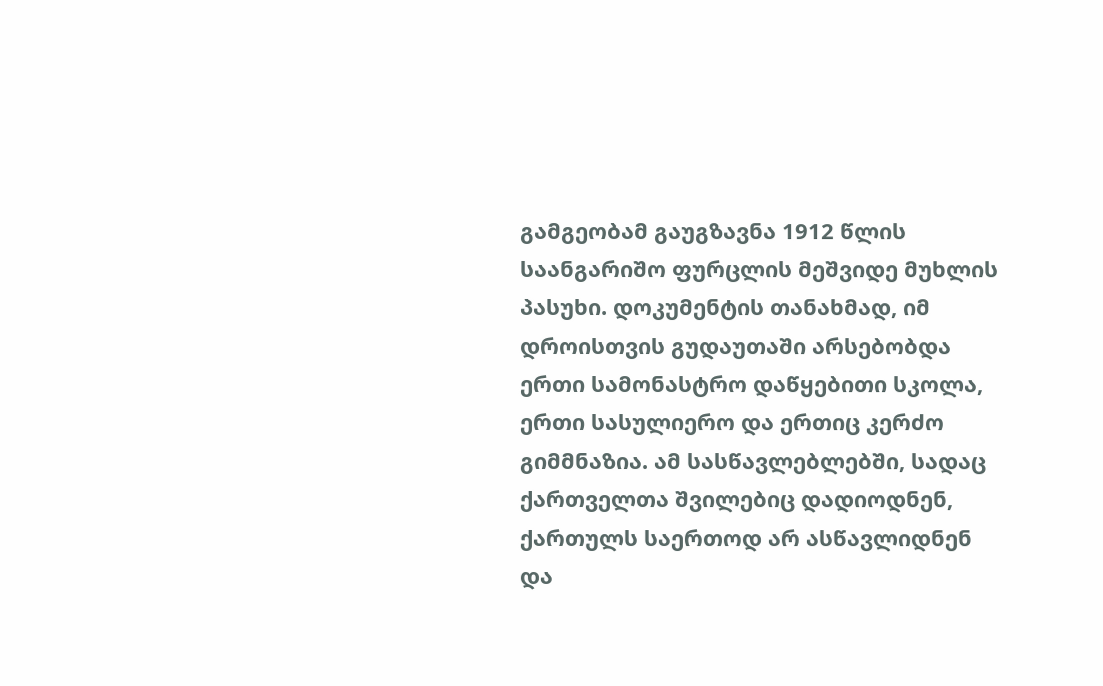გამგეობამ გაუგზავნა 1912 წლის საანგარიშო ფურცლის მეშვიდე მუხლის პასუხი. დოკუმენტის თანახმად, იმ დროისთვის გუდაუთაში არსებობდა ერთი სამონასტრო დაწყებითი სკოლა, ერთი სასულიერო და ერთიც კერძო გიმმნაზია. ამ სასწავლებლებში, სადაც ქართველთა შვილებიც დადიოდნენ, ქართულს საერთოდ არ ასწავლიდნენ და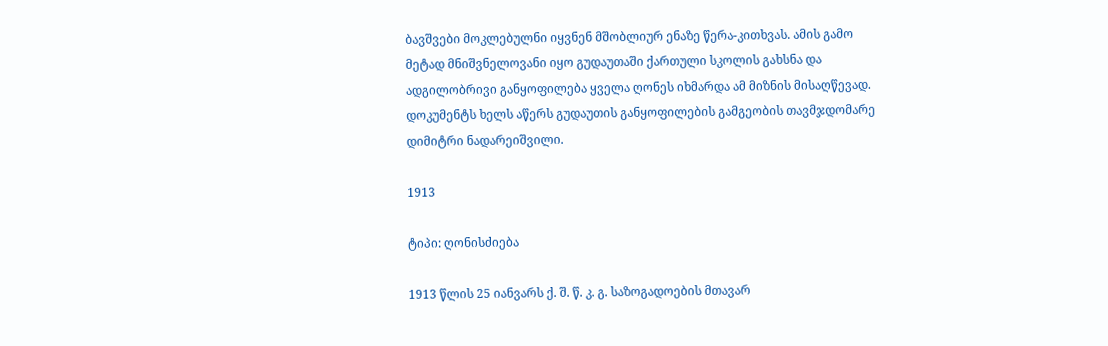ბავშვები მოკლებულნი იყვნენ მშობლიურ ენაზე წერა-კითხვას. ამის გამო მეტად მნიშვნელოვანი იყო გუდაუთაში ქართული სკოლის გახსნა და ადგილობრივი განყოფილება ყველა ღონეს იხმარდა ამ მიზნის მისაღწევად. დოკუმენტს ხელს აწერს გუდაუთის განყოფილების გამგეობის თავმჯდომარე დიმიტრი ნადარეიშვილი.

1913

ტიპი: ღონისძიება

1913 წლის 25 იანვარს ქ. შ. წ. კ. გ. საზოგადოების მთავარ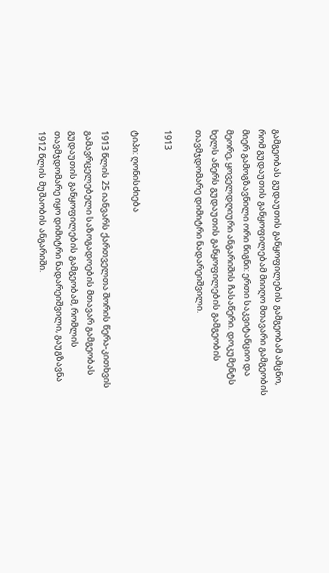გამგეობას გუდაუთის განყოფილების გამგეობამ ამცნო, რომ გუდაუთის განყოფილებამ მიიღო მთავარი გამგეობის მიერ გამოგზავნილი ორი წიგნი: ერთი საკვიტანციო და მეორე, ყოველდღიური ანგარიშის ჩასაწერი. დოკუმენტს ხელს აწერს გუდაუთის განყოფილების გამგეობის თავმჯდომარე დიმიტრი ნადარეიშვილი.

1913

ტიპი: ღონისძიება

1913 წლის 25 იანვარს ქართველთა შორის წერა-კითხვის გამავრცელებელი საზოგადოების მთავარ გამგეობას გუდაუთის განყოფილების გამგეობამ, რომლის თავმჯდომარე იყო დიმიტრი ნადარეიშვილი, გაუგზავნა 1912 წლის მუშაობის ანგარიში.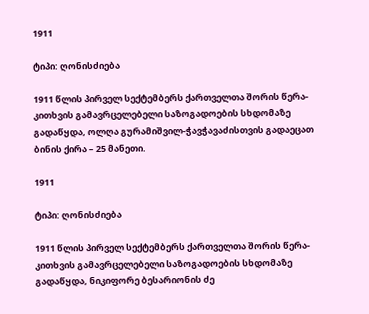1911

ტიპი: ღონისძიება

1911 წლის პირველ სექტემბერს ქართველთა შორის წერა-კითხვის გამავრცელებელი საზოგადოების სხდომაზე გადაწყდა, ოლღა გურამიშვილ-ჭავჭავაძისთვის გადაეცათ ბინის ქირა – 25 მანეთი.

1911

ტიპი: ღონისძიება

1911 წლის პირველ სექტემბერს ქართველთა შორის წერა-კითხვის გამავრცელებელი საზოგადოების სხდომაზე გადაწყდა, ნიკიფორე ბესარიონის ძე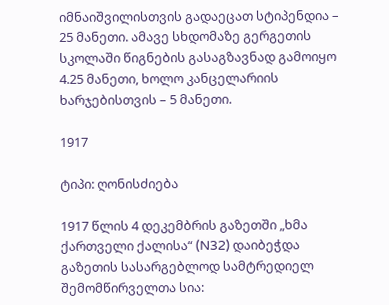იმნაიშვილისთვის გადაეცათ სტიპენდია – 25 მანეთი. ამავე სხდომაზე გერგეთის სკოლაში წიგნების გასაგზავნად გამოიყო 4.25 მანეთი, ხოლო კანცელარიის ხარჯებისთვის – 5 მანეთი.

1917

ტიპი: ღონისძიება

1917 წლის 4 დეკემბრის გაზეთში „ხმა ქართველი ქალისა“ (N32) დაიბეჭდა გაზეთის სასარგებლოდ სამტრედიელ შემომწირველთა სია: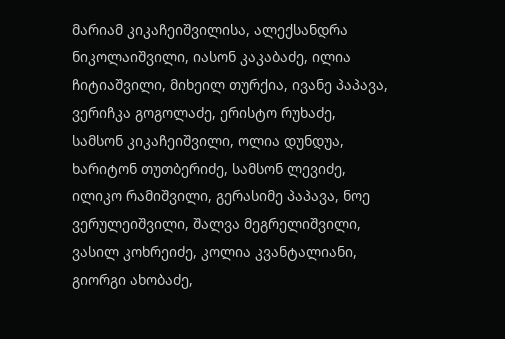მარიამ კიკაჩეიშვილისა, ალექსანდრა ნიკოლაიშვილი, იასონ კაკაბაძე, ილია ჩიტიაშვილი, მიხეილ თურქია, ივანე პაპავა, ვერიჩკა გოგოლაძე, ერისტო რუხაძე, სამსონ კიკაჩეიშვილი, ოლია დუნდუა, ხარიტონ თუთბერიძე, სამსონ ლევიძე, ილიკო რამიშვილი, გერასიმე პაპავა, ნოე ვერულეიშვილი, შალვა მეგრელიშვილი, ვასილ კოხრეიძე, კოლია კვანტალიანი, გიორგი ახობაძე,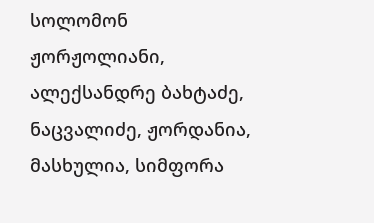სოლომონ ჟორჟოლიანი, ალექსანდრე ბახტაძე, ნაცვალიძე, ჟორდანია, მასხულია, სიმფორა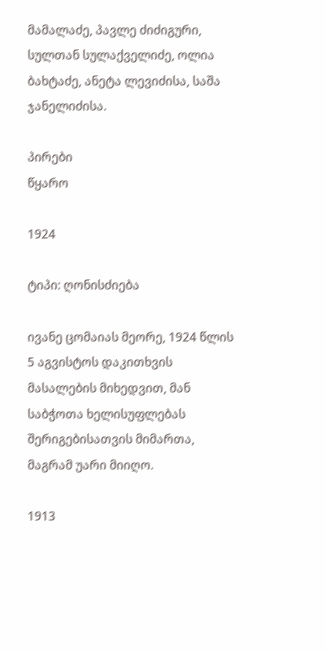მამალაძე, პავლე ძიძიგური, სულთან სულაქველიძე, ოლია ბახტაძე, ანეტა ლევიძისა, საშა ჯანელიძისა.

პირები
წყარო

1924

ტიპი: ღონისძიება

ივანე ცომაიას მეორე, 1924 წლის 5 აგვისტოს დაკითხვის მასალების მიხედვით, მან საბჭოთა ხელისუფლებას შერიგებისათვის მიმართა, მაგრამ უარი მიიღო.

1913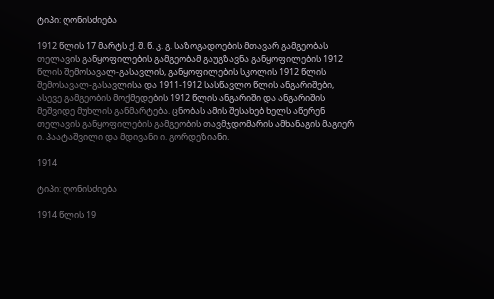ტიპი: ღონისძიება

1912 წლის 17 მარტს ქ. შ. წ. კ. გ. საზოგადოების მთავარ გამგეობას თელავის განყოფილების გამგეობამ გაუგზავნა განყოფილების 1912 წლის შემოსავალ-გასავლის, განყოფილების სკოლის 1912 წლის შემოსავალ-გასავლისა და 1911-1912 სასწავლო წლის ანგარიშები, ასევე გამგეობის მოქმედების 1912 წლის ანგარიში და ანგარიშის მეშვიდე მუხლის განმარტება. ცნობას ამის შესახებ ხელს აწერენ თელავის განყოფილების გამგეობის თავმჯდომარის ამხანაგის მაგიერ ი. პაატაშვილი და მდივანი ი. გორდეზიანი.

1914

ტიპი: ღონისძიება

1914 წლის 19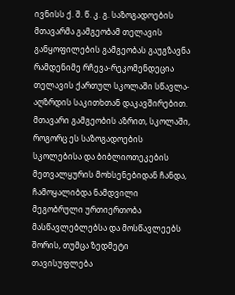ივნისს ქ. შ. წ. კ. გ. საზოგადოების მთავარმა გამგეობამ თელავის განყოფილების გამგეობას გაუგზავნა რამდენიმე რჩევა-რეკომენდეცია თელავის ქართულ სკოლაში სწავლა-აღზრდის საკითხთან დაკავშირებით. მთავარი გამგეობის აზრით, სკოლაში, როგორც ეს საზოგადოების სკოლებისა და ბიბლიოთეკების მეთვალყურის მოხსენებიდან ჩანდა, ჩამოყალიბდა ნამდვილი მეგობრული ურთიერთობა მასწავლებლებსა და მოსწავლეებს შორის, თუმცა ზედმეტი თავისუფლება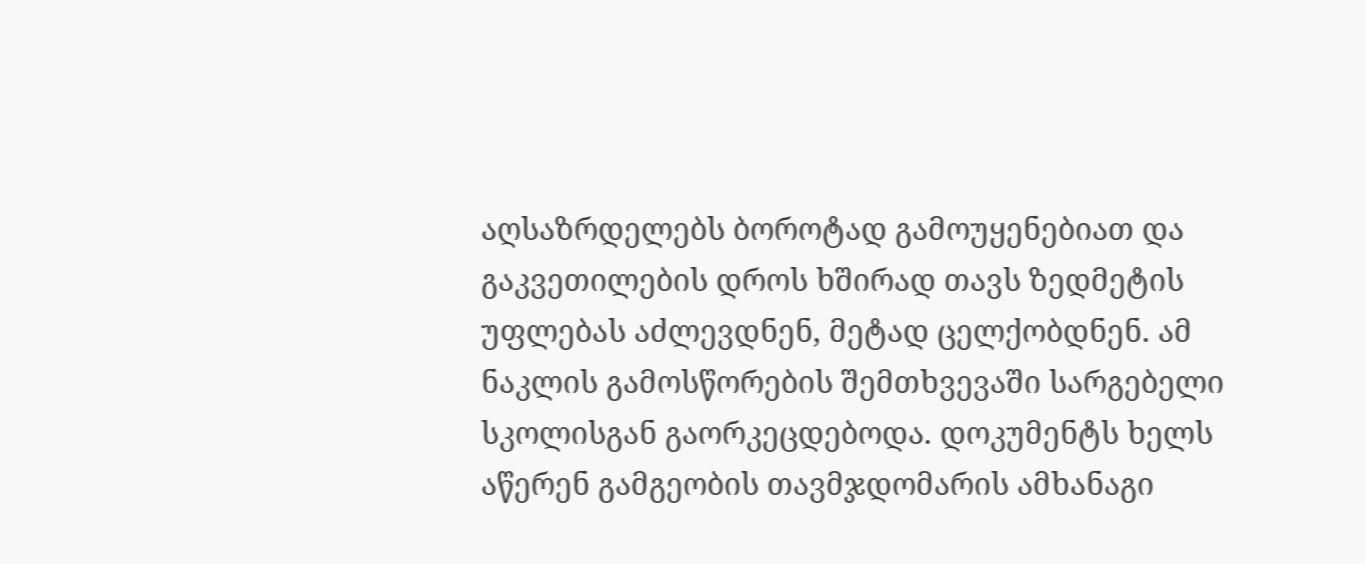აღსაზრდელებს ბოროტად გამოუყენებიათ და გაკვეთილების დროს ხშირად თავს ზედმეტის უფლებას აძლევდნენ, მეტად ცელქობდნენ. ამ ნაკლის გამოსწორების შემთხვევაში სარგებელი სკოლისგან გაორკეცდებოდა. დოკუმენტს ხელს აწერენ გამგეობის თავმჯდომარის ამხანაგი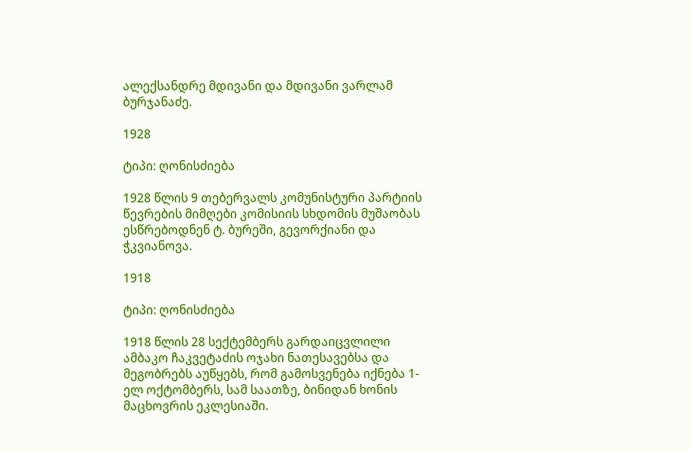ალექსანდრე მდივანი და მდივანი ვარლამ ბურჯანაძე.

1928

ტიპი: ღონისძიება

1928 წლის 9 თებერვალს კომუნისტური პარტიის წევრების მიმღები კომისიის სხდომის მუშაობას ესწრებოდნენ ტ. ბურეში, გევორქიანი და ჭკვიანოვა.

1918

ტიპი: ღონისძიება

1918 წლის 28 სექტემბერს გარდაიცვლილი ამბაკო ჩაკვეტაძის ოჯახი ნათესავებსა და მეგობრებს აუწყებს, რომ გამოსვენება იქნება 1-ელ ოქტომბერს, სამ საათზე, ბინიდან ხონის მაცხოვრის ეკლესიაში.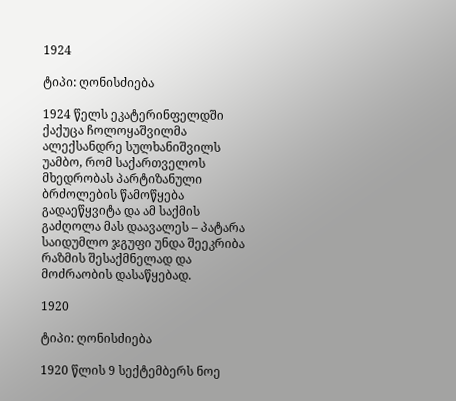1924

ტიპი: ღონისძიება

1924 წელს ეკატერინფელდში ქაქუცა ჩოლოყაშვილმა ალექსანდრე სულხანიშვილს უამბო, რომ საქართველოს მხედრობას პარტიზანული ბრძოლების წამოწყება გადაეწყვიტა და ამ საქმის გაძღოლა მას დაავალეს – პატარა საიდუმლო ჯგუფი უნდა შეეკრიბა რაზმის შესაქმნელად და მოძრაობის დასაწყებად.

1920

ტიპი: ღონისძიება

1920 წლის 9 სექტემბერს ნოე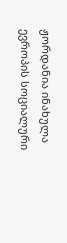ჟორდანია ინახულა ევროპის სოციალური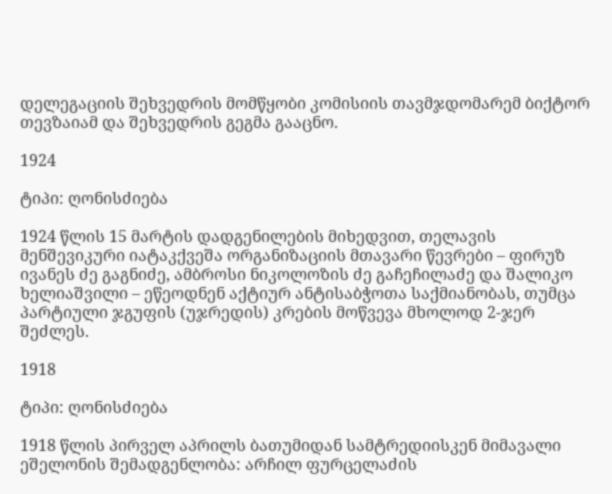დელეგაციის შეხვედრის მომწყობი კომისიის თავმჯდომარემ ბიქტორ თევზაიამ და შეხვედრის გეგმა გააცნო.

1924

ტიპი: ღონისძიება

1924 წლის 15 მარტის დადგენილების მიხედვით, თელავის მენშევიკური იატაკქვეშა ორგანიზაციის მთავარი წევრები – ფირუზ ივანეს ძე გაგნიძე, ამბროსი ნიკოლოზის ძე გაჩეჩილაძე და შალიკო ხელიაშვილი – ეწეოდნენ აქტიურ ანტისაბჭოთა საქმიანობას, თუმცა პარტიული ჯგუფის (უჯრედის) კრების მოწვევა მხოლოდ 2-ჯერ შეძლეს.

1918

ტიპი: ღონისძიება

1918 წლის პირველ აპრილს ბათუმიდან სამტრედიისკენ მიმავალი ეშელონის შემადგენლობა: არჩილ ფურცელაძის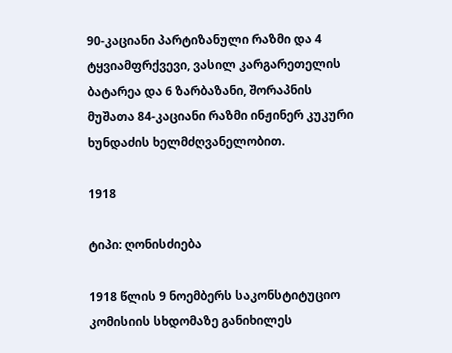90-კაციანი პარტიზანული რაზმი და 4 ტყვიამფრქვევი, ვასილ კარგარეთელის ბატარეა და 6 ზარბაზანი, შორაპნის მუშათა 84-კაციანი რაზმი ინჟინერ კუკური ხუნდაძის ხელმძღვანელობით.

1918

ტიპი: ღონისძიება

1918 წლის 9 ნოემბერს საკონსტიტუციო კომისიის სხდომაზე განიხილეს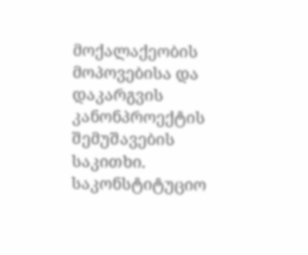მოქალაქეობის მოპოვებისა და დაკარგვის კანონპროექტის შემუშავების საკითხი. საკონსტიტუციო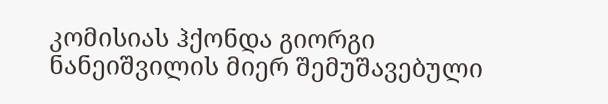კომისიას ჰქონდა გიორგი ნანეიშვილის მიერ შემუშავებული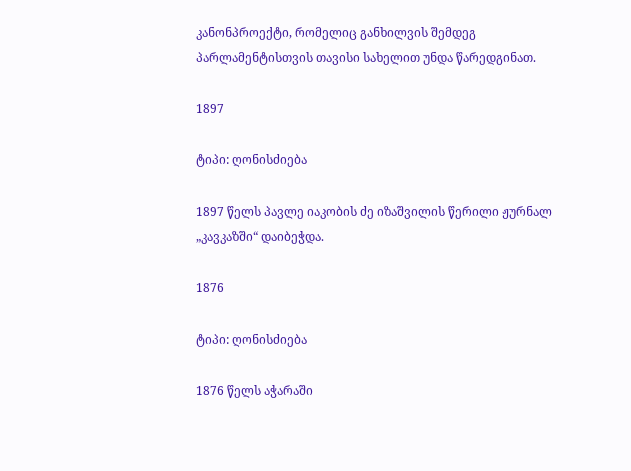კანონპროექტი, რომელიც განხილვის შემდეგ პარლამენტისთვის თავისი სახელით უნდა წარედგინათ.

1897

ტიპი: ღონისძიება

1897 წელს პავლე იაკობის ძე იზაშვილის წერილი ჟურნალ „კავკაზში“ დაიბეჭდა.

1876

ტიპი: ღონისძიება

1876 წელს აჭარაში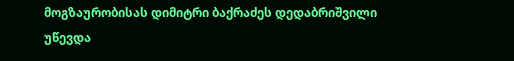მოგზაურობისას დიმიტრი ბაქრაძეს დედაბრიშვილი უწევდა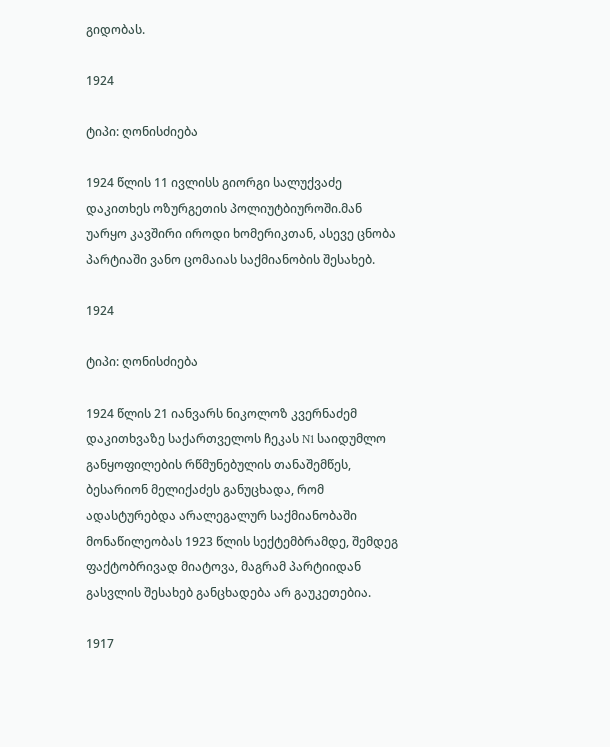გიდობას.

1924

ტიპი: ღონისძიება

1924 წლის 11 ივლისს გიორგი სალუქვაძე დაკითხეს ოზურგეთის პოლიუტბიუროში.მან უარყო კავშირი იროდი ხომერიკთან, ასევე ცნობა პარტიაში ვანო ცომაიას საქმიანობის შესახებ.

1924

ტიპი: ღონისძიება

1924 წლის 21 იანვარს ნიკოლოზ კვერნაძემ დაკითხვაზე საქართველოს ჩეკას N1 საიდუმლო განყოფილების რწმუნებულის თანაშემწეს, ბესარიონ მელიქაძეს განუცხადა, რომ ადასტურებდა არალეგალურ საქმიანობაში მონაწილეობას 1923 წლის სექტემბრამდე, შემდეგ ფაქტობრივად მიატოვა, მაგრამ პარტიიდან გასვლის შესახებ განცხადება არ გაუკეთებია.

1917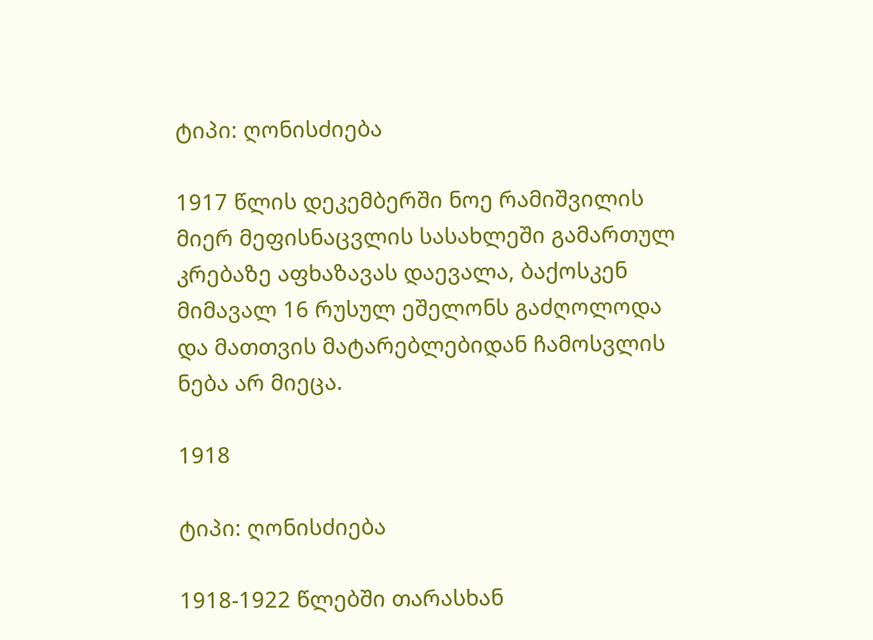ტიპი: ღონისძიება

1917 წლის დეკემბერში ნოე რამიშვილის მიერ მეფისნაცვლის სასახლეში გამართულ კრებაზე აფხაზავას დაევალა, ბაქოსკენ მიმავალ 16 რუსულ ეშელონს გაძღოლოდა და მათთვის მატარებლებიდან ჩამოსვლის ნება არ მიეცა.

1918

ტიპი: ღონისძიება

1918-1922 წლებში თარასხან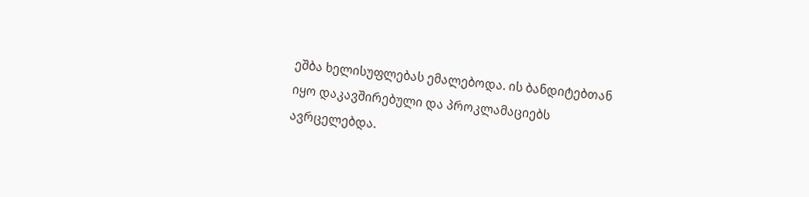ეშბა ხელისუფლებას ემალებოდა. ის ბანდიტებთან იყო დაკავშირებული და პროკლამაციებს ავრცელებდა.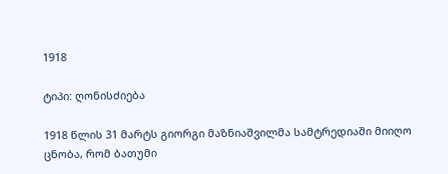1918

ტიპი: ღონისძიება

1918 წლის 31 მარტს გიორგი მაზნიაშვილმა სამტრედიაში მიიღო ცნობა, რომ ბათუმი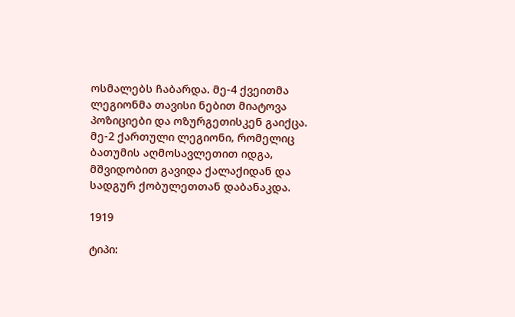ოსმალებს ჩაბარდა. მე-4 ქვეითმა ლეგიონმა თავისი ნებით მიატოვა პოზიციები და ოზურგეთისკენ გაიქცა. მე-2 ქართული ლეგიონი, რომელიც ბათუმის აღმოსავლეთით იდგა, მშვიდობით გავიდა ქალაქიდან და სადგურ ქობულეთთან დაბანაკდა.

1919

ტიპი: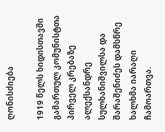ღონისძიება

1919 წელს ხიდისთავში გამართულ კომუნისტთა პირველ კრებაზე ალექსანდრე სულხანიშვილსა და შარაშენიძეს დამსწრე ხალხმა იარაღი ჩამოართვა.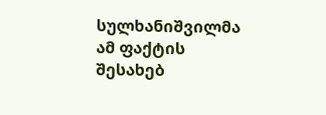სულხანიშვილმა ამ ფაქტის შესახებ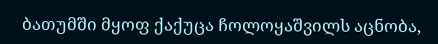ბათუმში მყოფ ქაქუცა ჩოლოყაშვილს აცნობა,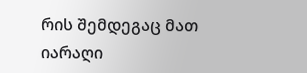რის შემდეგაც მათ იარაღი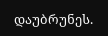დაუბრუნეს.